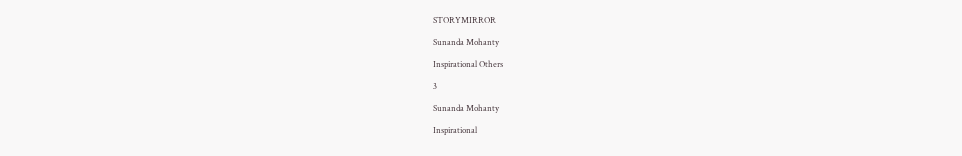STORYMIRROR

Sunanda Mohanty

Inspirational Others

3

Sunanda Mohanty

Inspirational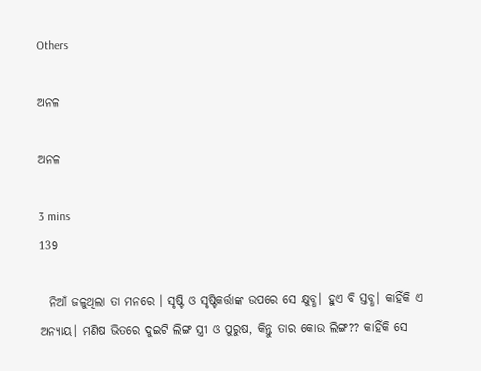Others

ଅନଳ

ଅନଳ

3 mins
139

  ନିଆଁ ଜଳୁଥିଲା ତା ମନରେ । ସୃଷ୍ଟି ଓ ସୃଷ୍ଟିକର୍ତ୍ତାଙ୍କ ଉପରେ ସେ କ୍ଷୁବ୍ଧ। ହୁଏ ବି ସ୍ତବ୍ଧ। କାହିଁକି ଏ ଅନ୍ୟାୟ। ମଣିଷ ଭିତରେ ଦୁଇଟି ଲିଙ୍ଗ ସ୍ତ୍ରୀ ଓ ପୁରୁଷ, କିନ୍ତୁ ତାର କୋଉ ଲିଙ୍ଗ?? କାହିଁକି ସେ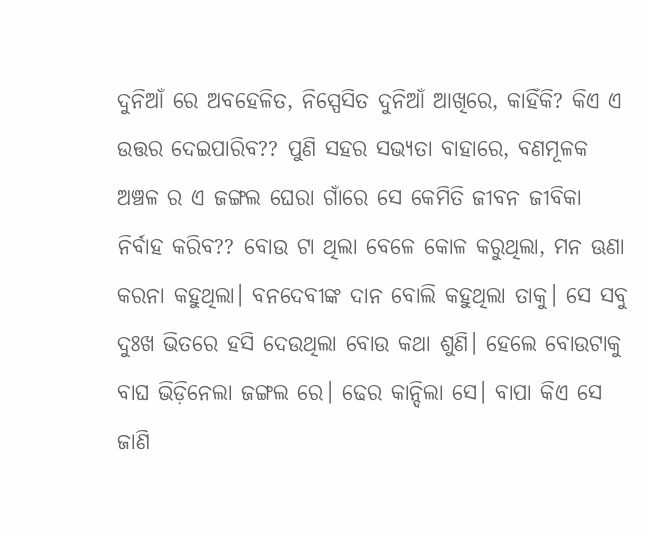ଦୁନିଆଁ ରେ ଅବହେଳିତ, ନିସ୍ପେସିତ ଦୁନିଆଁ ଆଖିରେ, କାହିଁକି? କିଏ ଏ ଉତ୍ତର ଦେଇପାରିବ?? ପୁଣି ସହର ସଭ୍ୟତା ବାହାରେ, ବଣମୂଳକ ଅଞ୍ଚଳ ର ଏ ଜଙ୍ଗଲ ଘେରା ଗାଁରେ ସେ କେମିତି ଜୀବନ ଜୀବିକା ନିର୍ବାହ କରିବ?? ବୋଉ ଟା ଥିଲା ବେଳେ କୋଳ କରୁଥିଲା, ମନ ଊଣା କରନା କହୁଥିଲା। ବନଦେବୀଙ୍କ ଦାନ ବୋଲି କହୁଥିଲା ତାକୁ। ସେ ସବୁ ଦୁଃଖ ଭିତରେ ହସି ଦେଉଥିଲା ବୋଉ କଥା ଶୁଣି। ହେଲେ ବୋଉଟାକୁ ବାଘ ଭିଡ଼ିନେଲା ଜଙ୍ଗଲ ରେ। ଢେର କାନ୍ଦିଲା ସେ। ବାପା କିଏ ସେ ଜାଣି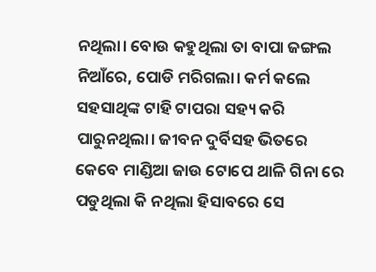ନଥିଲା। ବୋଉ କହୁଥିଲା ତା ବାପା ଜଙ୍ଗଲ ନିଆଁରେ, ପୋଡି ମରିଗଲା। କର୍ମ କଲେ ସହସାଥିଙ୍କ ଟାହି ଟାପରା ସହ୍ୟ କରି ପାରୁନଥିଲା। ଜୀବନ ଦୁର୍ବିସହ ଭିତରେ କେବେ ମାଣ୍ଡିଆ ଜାଉ ଟୋପେ ଥାଳି ଗିନା ରେ ପଡୁଥିଲା କି ନଥିଲା ହିସାବରେ ସେ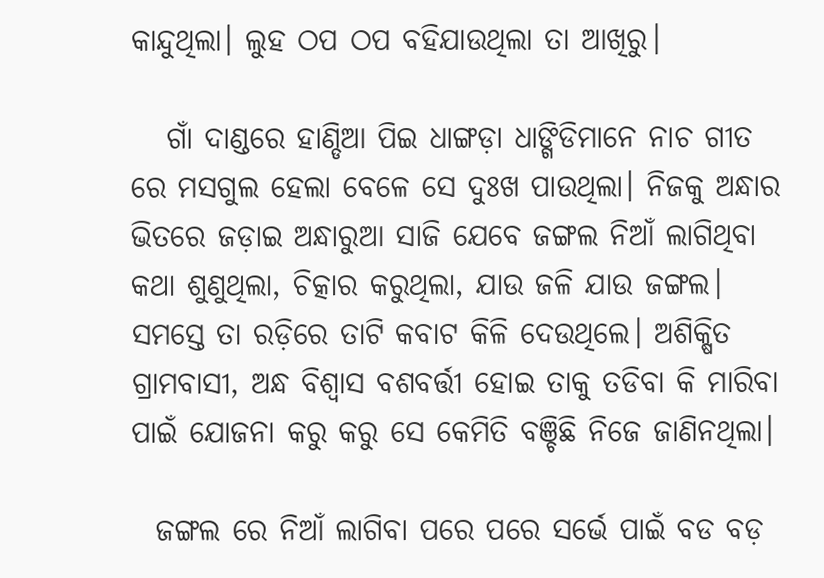କାନ୍ଦୁଥିଲା। ଲୁହ ଠପ ଠପ ବହିଯାଉଥିଲା ତା ଆଖିରୁ।

   ଗାଁ ଦାଣ୍ଡରେ ହାଣ୍ଡିଆ ପିଇ ଧାଙ୍ଗଡ଼ା ଧାଙ୍ଗିଡିମାନେ ନାଚ ଗୀତ ରେ ମସଗୁଲ ହେଲା ବେଳେ ସେ ଦୁଃଖ ପାଉଥିଲା। ନିଜକୁ ଅନ୍ଧାର ଭିତରେ ଜଡ଼ାଇ ଅନ୍ଧାରୁଆ ସାଜି ଯେବେ ଜଙ୍ଗଲ ନିଆଁ ଲାଗିଥିବା କଥା ଶୁଣୁଥିଲା, ଚିତ୍କାର କରୁଥିଲା, ଯାଉ ଜଳି ଯାଉ ଜଙ୍ଗଲ। ସମସ୍ତେ ତା ରଡ଼ିରେ ତାଟି କବାଟ କିଳି ଦେଉଥିଲେ। ଅଶିକ୍ଷିତ ଗ୍ରାମବାସୀ, ଅନ୍ଧ ବିଶ୍ୱାସ ବଶବର୍ତ୍ତୀ ହୋଇ ତାକୁ ତଡିବା କି ମାରିବା ପାଇଁ ଯୋଜନା କରୁ କରୁ ସେ କେମିତି ବଞ୍ଚିଛି ନିଜେ ଜାଣିନଥିଲା।

  ଜଙ୍ଗଲ ରେ ନିଆଁ ଲାଗିବା ପରେ ପରେ ସର୍ଭେ ପାଇଁ ବଡ ବଡ଼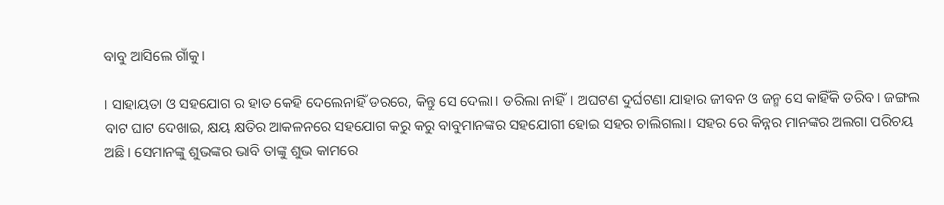ବାବୁ ଆସିଲେ ଗାଁକୁ।

। ସାହାୟତା ଓ ସହଯୋଗ ର ହାତ କେହି ଦେଲେନାହିଁ ଡରରେ, କିନ୍ତୁ ସେ ଦେଲା। ଡରିଲା ନାହିଁ। ଅଘଟଣ ଦୁର୍ଘଟଣା ଯାହାର ଜୀବନ ଓ ଜନ୍ମ ସେ କାହିଁକି ଡରିବ। ଜଙ୍ଗଲ ବାଟ ଘାଟ ଦେଖାଇ, କ୍ଷୟ କ୍ଷତିର ଆକଳନରେ ସହଯୋଗ କରୁ କରୁ ବାବୁମାନଙ୍କର ସହଯୋଗୀ ହୋଇ ସହର ଚାଲିଗଲା। ସହର ରେ କିନ୍ନର ମାନଙ୍କର ଅଲଗା ପରିଚୟ ଅଛି। ସେମାନଙ୍କୁ ଶୁଭଙ୍କର ଭାବି ତାଙ୍କୁ ଶୁଭ କାମରେ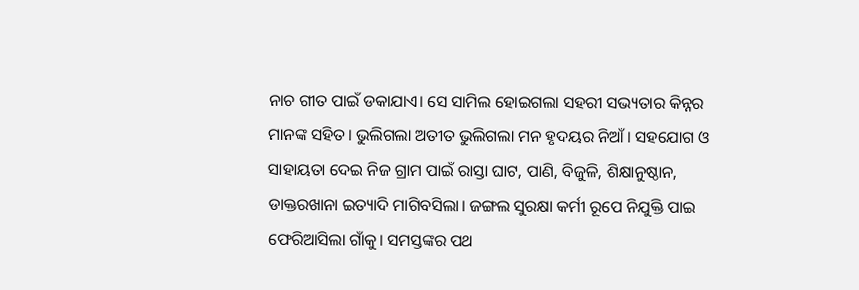ନାଚ ଗୀତ ପାଇଁ ଡକାଯାଏ। ସେ ସାମିଲ ହୋଇଗଲା ସହରୀ ସଭ୍ୟତାର କିନ୍ନର ମାନଙ୍କ ସହିତ। ଭୁଲିଗଲା ଅତୀତ ଭୁଲିଗଲା ମନ ହୃଦୟର ନିଆଁ। ସହଯୋଗ ଓ ସାହାୟତା ଦେଇ ନିଜ ଗ୍ରାମ ପାଇଁ ରାସ୍ତା ଘାଟ, ପାଣି, ବିଜୁଳି, ଶିକ୍ଷାନୁଷ୍ଠାନ, ଡାକ୍ତରଖାନା ଇତ୍ୟାଦି ମାଗିବସିଲା। ଜଙ୍ଗଲ ସୁରକ୍ଷା କର୍ମୀ ରୂପେ ନିଯୁକ୍ତି ପାଇ ଫେରିଆସିଲା ଗାଁକୁ। ସମସ୍ତଙ୍କର ପଥ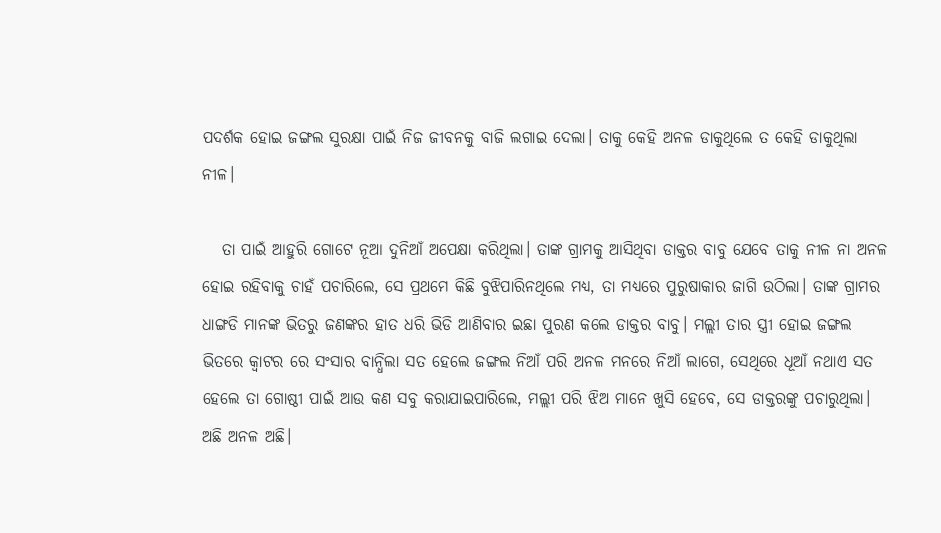ପଦର୍ଶକ ହୋଇ ଜଙ୍ଗଲ ସୁରକ୍ଷା ପାଇଁ ନିଜ ଜୀବନକୁ ବାଜି ଲଗାଇ ଦେଲା। ତାକୁ କେହି ଅନଳ ଡାକୁଥିଲେ ତ କେହି ଡାକୁଥିଲା ନୀଳ।

   ତା ପାଇଁ ଆହୁରି ଗୋଟେ ନୂଆ ଦୁନିଆଁ ଅପେକ୍ଷା କରିଥିଲା। ତାଙ୍କ ଗ୍ରାମକୁ ଆସିଥିବା ଡାକ୍ତର ବାବୁ ଯେବେ ତାକୁ ନୀଳ ନା ଅନଳ ହୋଇ ରହିବାକୁ ଚାହଁ ପଚାରିଲେ, ସେ ପ୍ରଥମେ କିଛି ବୁଝିପାରିନଥିଲେ ମଧ୍ୟ, ତା ମଧ୍ୟରେ ପୁରୁଷାକାର ଜାଗି ଉଠିଲା। ତାଙ୍କ ଗ୍ରାମର ଧାଙ୍ଗଡି ମାନଙ୍କ ଭିତରୁ ଜଣଙ୍କର ହାତ ଧରି ଭିଡି ଆଣିବାର ଇଛା ପୁରଣ କଲେ ଡାକ୍ତର ବାବୁ। ମଲ୍ଲୀ ତାର ସ୍ତ୍ରୀ ହୋଇ ଜଙ୍ଗଲ ଭିତରେ କ୍ଵାଟର ରେ ସଂସାର ବାନ୍ଧିଲା ସତ ହେଲେ ଜଙ୍ଗଲ ନିଆଁ ପରି ଅନଳ ମନରେ ନିଆଁ ଲାଗେ, ସେଥିରେ ଧୂଆଁ ନଥାଏ ସତ ହେଲେ ତା ଗୋଷ୍ଠୀ ପାଇଁ ଆଉ କଣ ସବୁ କରାଯାଇପାରିଲେ, ମଲ୍ଲୀ ପରି ଝିଅ ମାନେ ଖୁସି ହେବେ, ସେ ଡାକ୍ତରଙ୍କୁ ପଚାରୁଥିଲା। ଅଛି ଅନଳ ଅଛି।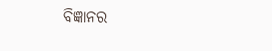ବିଜ୍ଞାନର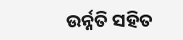ଉର୍ନ୍ନତି ସହିତ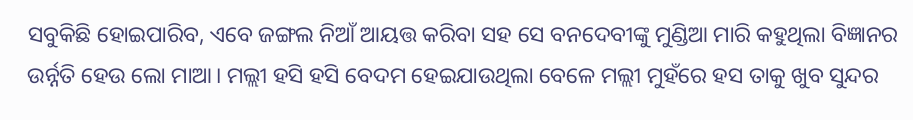ସବୁକିଛି ହୋଇପାରିବ, ଏବେ ଜଙ୍ଗଲ ନିଆଁ ଆୟତ୍ତ କରିବା ସହ ସେ ବନଦେବୀଙ୍କୁ ମୁଣ୍ଡିଆ ମାରି କହୁଥିଲା ବିଜ୍ଞାନର ଉର୍ନ୍ନତି ହେଉ ଲୋ ମାଆ। ମଲ୍ଲୀ ହସି ହସି ବେଦମ ହେଇଯାଉଥିଲା ବେଳେ ମଲ୍ଲୀ ମୁହଁରେ ହସ ତାକୁ ଖୁବ ସୁନ୍ଦର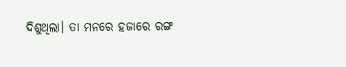ଦିଶୁଥିଲା। ତା ମନରେ ହଜାରେ ରଙ୍ଗ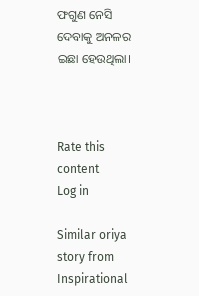ଫଗୁଣ ନେସି ଦେବାକୁ ଅନଳର ଇଛା ହେଉଥିଲା।



Rate this content
Log in

Similar oriya story from Inspirational